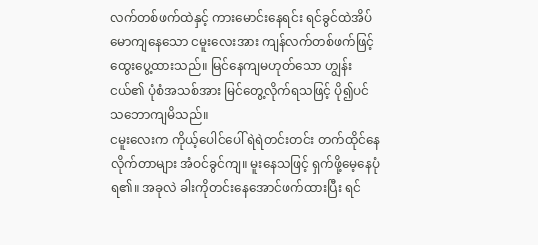လက်တစ်ဖက်ထဲနှင့် ကားမောင်းနေရင်း ရင်ခွင်ထဲအိပ်မောကျနေသော ငမူးလေးအား ကျန်လက်တစ်ဖက်ဖြင့် ထွေးပွေ့ထားသည်။ မြင်နေကျမဟုတ်သော ဟျွန်းငယ်၏ ပုံစံအသစ်အား မြင်တွေ့လိုက်ရသဖြင့် ပို၍ပင် သဘောကျမိသည်။
ငမူးလေးက ကိုယ့်ပေါင်ပေါ် ရဲရဲတင်းတင်း တက်ထိုင်နေလိုက်တာများ အံဝင်ခွင်ကျ။ မူးနေသဖြင့် ရှက်ဖို့မေ့နေပုံရ၏။ အခုလဲ ခါးကိုတင်းနေအောင်ဖက်ထားပြီး ရင်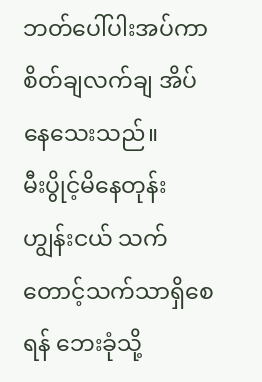ဘတ်ပေါ်ပါးအပ်ကာ စိတ်ချလက်ချ အိပ်နေသေးသည်။
မီးပွိုင့်မိနေတုန်း ဟျွန်းငယ် သက်တောင့်သက်သာရှိစေရန် ဘေးခုံသို့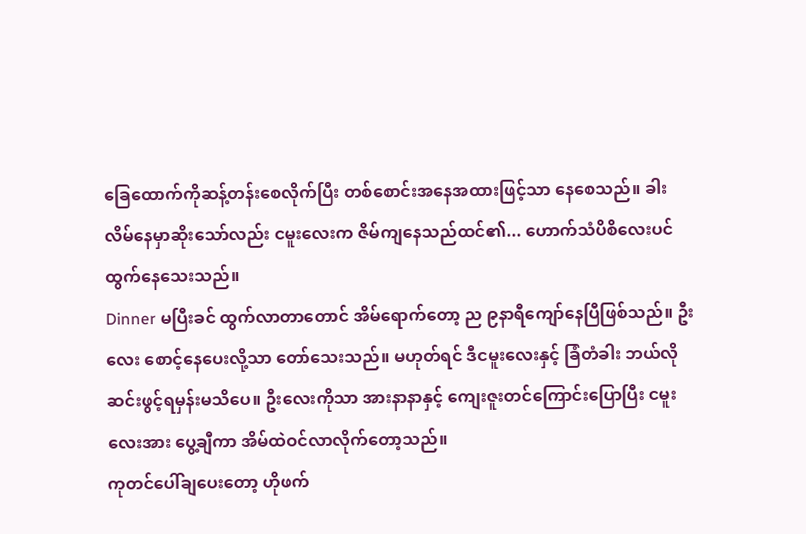ခြေထောက်ကိုဆန့်တန်းစေလိုက်ပြီး တစ်စောင်းအနေအထားဖြင့်သာ နေစေသည်။ ခါးလိမ်နေမှာဆိုးသော်လည်း ငမူးလေးက ဇိမ်ကျနေသည်ထင်၏... ဟောက်သံပိစိလေးပင် ထွက်နေသေးသည်။
Dinner မပြီးခင် ထွက်လာတာတောင် အိမ်ရောက်တော့ ည ၉နာရီကျော်နေပြီဖြစ်သည်။ ဦးလေး စောင့်နေပေးလို့သာ တော်သေးသည်။ မဟုတ်ရင် ဒီငမူးလေးနှင့် ခြံတံခါး ဘယ်လိုဆင်းဖွင့်ရမှန်းမသိပေ။ ဦးလေးကိုသာ အားနာနာနှင့် ကျေးဇူးတင်ကြောင်းပြောပြီး ငမူးလေးအား ပွေ့ချီကာ အိမ်ထဲဝင်လာလိုက်တော့သည်။
ကုတင်ပေါ်ချပေးတော့ ဟိုဖက်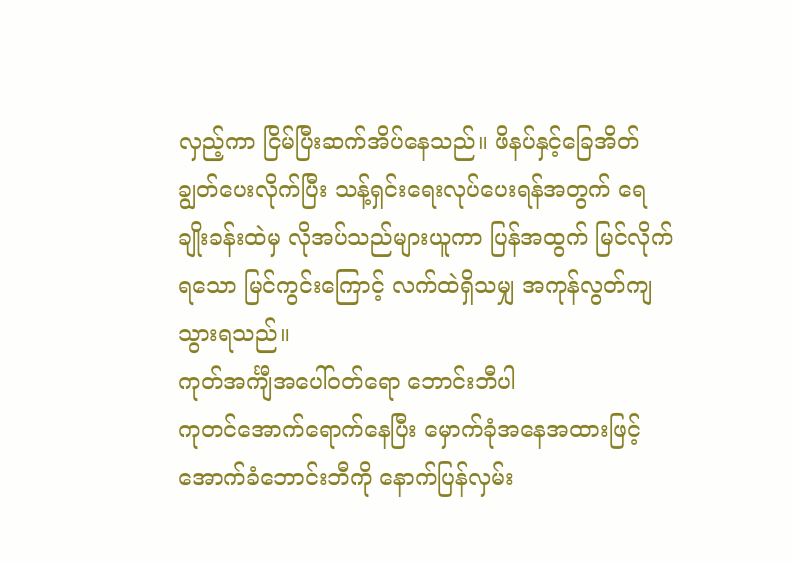လှည့်ကာ ငြိမ်ပြီးဆက်အိပ်နေသည်။ ဖိနပ်နှင့်ခြေအိတ် ချွတ်ပေးလိုက်ပြီး သန့်ရှင်းရေးလုပ်ပေးရန်အတွက် ရေချိုးခန်းထဲမှ လိုအပ်သည်များယူကာ ပြန်အထွက် မြင်လိုက်ရသော မြင်ကွင်းကြောင့် လက်ထဲရှိသမျှ အကုန်လွတ်ကျသွားရသည်။
ကုတ်အင်္ကျီအပေါ်ဝတ်ရော ဘောင်းဘီပါ
ကုတင်အောက်ရောက်နေပြီး မှောက်ခုံအနေအထားဖြင့် အောက်ခံဘောင်းဘီကို နောက်ပြန်လှမ်း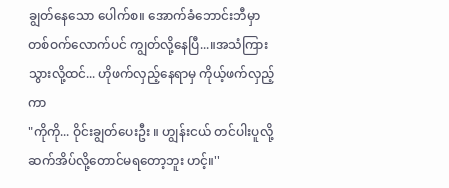ချွတ်နေသော ပေါက်စ။ အောက်ခံဘောင်းဘီမှာ တစ်ဝက်လောက်ပင် ကျွတ်လို့နေပြီ...။အသံကြားသွားလို့ထင်... ဟိုဖက်လှည့်နေရာမှ ကိုယ့်ဖက်လှည့်ကာ
"ကိုကို... ဝိုင်းချွတ်ပေးဦး ။ ဟျွန်းငယ် တင်ပါးပူလို့ ဆက်အိပ်လို့တောင်မရတော့ဘူး ဟင့်။''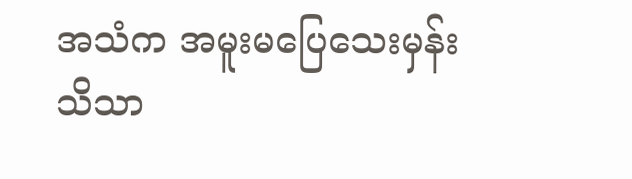အသံက အမူးမပြေသေးမှန်းသိသာ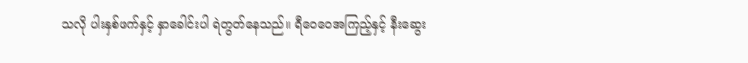သလို ပါးနှစ်ဖက်နှင့် နှာခေါင်းပါ ရဲတွတ်နေသည်။ ရီဝေဝေအကြည့်နှင့် နီးဆွေး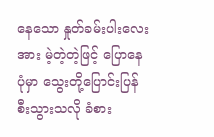နေသော နှုတ်ခမ်းပါးလေးအား မဲ့တဲ့တဲ့ဖြင့် ပြောနေပုံမှာ သွေးတို့ပြောင်းပြန်စီးသွားသလို ခံစား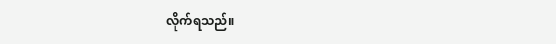လိုက်ရသည်။